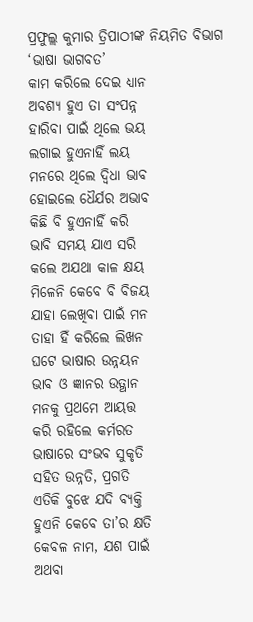ପ୍ରଫୁଲ୍ଲ କୁମାର ତ୍ରିପାଠୀଙ୍କ ନିୟମିତ ବିଭାଗ ‘ଭାଷା ଭାଗବତ’
କାମ କରିଲେ ଦେଇ ଧ୍ୟାନ
ଅବଶ୍ଯ ହୁଏ ତା ସଂପନ୍ନ
ହାରିବା ପାଇଁ ଥିଲେ ଭୟ
ଲଗାଇ ହୁଏନାହିଁ ଲୟ
ମନରେ ଥିଲେ ଦ୍ବିଧା ଭାବ
ହୋଇଲେ ଧୈର୍ଯର ଅଭାବ
କିଛି ବି ହୁଏନାହିଁ କରି
ଭାବି ସମୟ ଯାଏ ସରି
କଲେ ଅଯଥା କାଳ କ୍ଷୟ
ମିଳେନି କେବେ ବି ବିଜୟ
ଯାହା ଲେଖିବା ପାଇଁ ମନ
ତାହା ହିଁ କରିଲେ ଲିଖନ
ଘଟେ ଭାଷାର ଉନ୍ନୟନ
ଭାବ ଓ ଜ୍ଞାନର ଉତ୍ଥାନ
ମନକୁ ପ୍ରଥମେ ଆୟତ୍ତ
କରି ରହିଲେ କର୍ମରତ
ଭାଷାରେ ସଂଭବ ସୁକୃତି
ସହିତ ଉନ୍ନତି, ପ୍ରଗତି
ଏତିକି ବୁଝେ ଯଦି ବ୍ୟକ୍ତି
ହୁଏନି କେବେ ତା’ର କ୍ଷତି
କେବଳ ନାମ, ଯଶ ପାଇଁ
ଅଥବା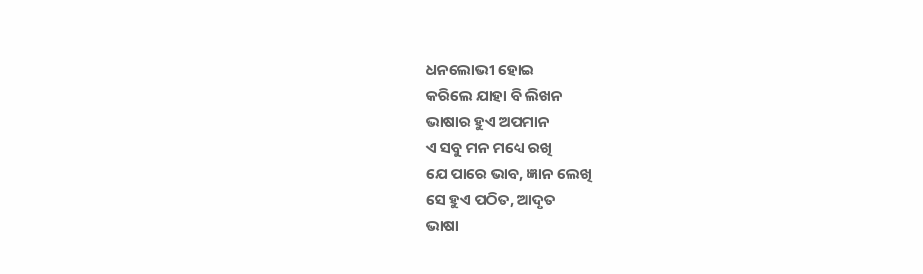ଧନଲୋଭୀ ହୋଇ
କରିଲେ ଯାହା ବି ଲିଖନ
ଭାଷାର ହୁଏ ଅପମାନ
ଏ ସବୁ ମନ ମଧ୍ୟେ ରଖି
ଯେ ପାରେ ଭାବ, ଜ୍ଞାନ ଲେଖି
ସେ ହୁଏ ପଠିତ, ଆଦୃତ
ଭାଷା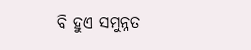ବି ହୁଏ ସମୁନ୍ନତ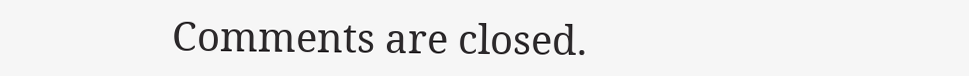Comments are closed.